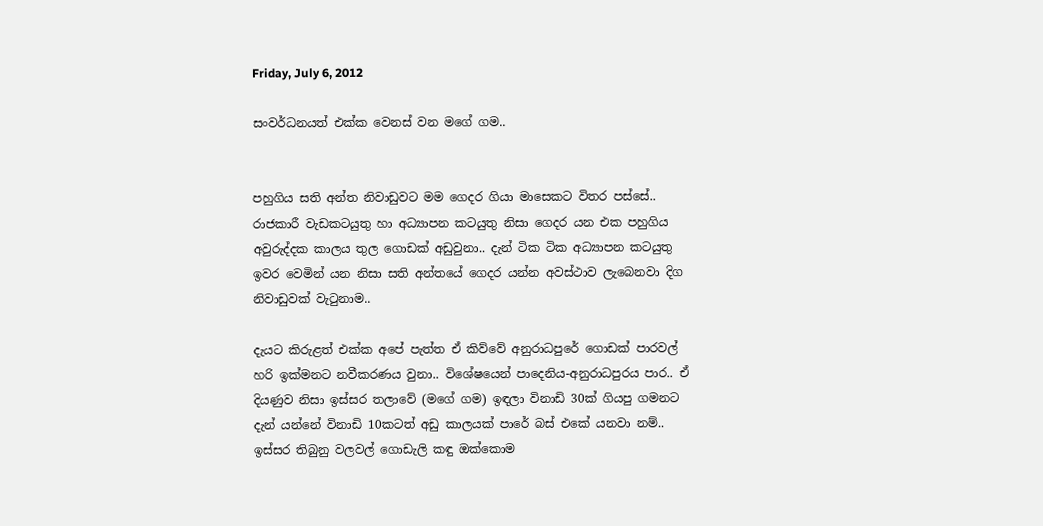Friday, July 6, 2012

සංවර්ධනයත් එක්ක වෙනස් වන මගේ ගම..


පහුගිය සති අන්ත නිවාඩුවට මම ගෙදර ගියා මාසෙකට විතර පස්සේ.. රාජකාරී වැඩකටයුතු හා අධ්‍යාපන කටයුතු නිසා ගෙදර යන එක පහුගිය අවුරුද්දක කාලය තුල ගොඩක් අඩුවුනා.. දැන් ටික ටික අධ්‍යාපන කටයුතු ඉවර වෙමින් යන නිසා සති අන්තයේ ගෙදර යන්න අවස්ථාව ලැබෙනවා දිග නිවාඩුවක් වැටුනාම..

දැයට කිරුළත් එක්ක අපේ පැත්ත ඒ කිව්වේ අනුරාධපුරේ ගොඩක් පාරවල් හරි ඉක්මනට නවීකරණය වුනා.. විශේෂයෙන් පාදෙනිය-අනුරාධපුරය පාර.. ඒ දියණුව නිසා ඉස්සර තලාවේ (මගේ ගම) ඉඳලා විනාඩි 30ක් ගියපු ගමනට දැන් යන්නේ විනාඩි 10කටත් අඩු කාලයක් පාරේ බස් එකේ යනවා නම්.. ඉස්සර තිබුනු වලවල් ගොඩැලි කඳු ඔක්කොම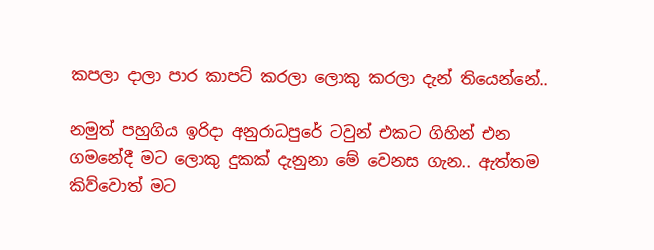කපලා දාලා පාර කාපට් කරලා ලොකු කරලා දැන් තියෙන්නේ..

නමුත් පහුගිය ඉරිදා අනුරාධපුරේ ටවුන් එකට ගිහින් එන ගමනේදී මට ලොකු දුකක් දැනුනා මේ වෙනස ගැන.. ඇත්තම කිව්වොත් මට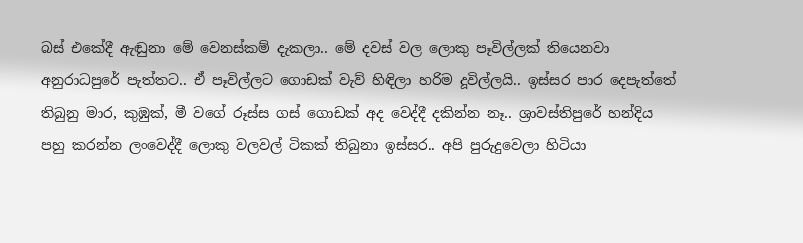බස් එකේදී ඇඬුනා මේ වෙනස්කම් දැකලා.. මේ දවස් වල ලොකු පෑවිල්ලක් තියෙනවා අනුරාධපුරේ පැත්තට.. ඒ පෑවිල්ලට ගොඩක් වැව් හිඳිලා හරිම දූවිල්ලයි.. ඉස්සර පාර දෙපැත්තේ තිබුනු මාර, කුඹුක්, මී වගේ රූස්ස ගස් ගොඩක් අද වෙද්දී දකින්න නෑ.. ශ්‍රාවස්තිපුරේ හන්දිය පහු කරන්න ලංවෙද්දී ලොකු වලවල් ටිකක් තිබුනා ඉස්සර.. අපි පුරුදුවෙලා හිටියා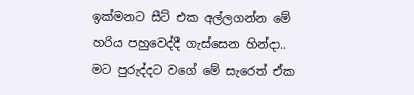ඉක්මනට සීට් එක අල්ලගන්න මේ හරිය පහුවෙද්දී ගැස්සෙන හින්දා.. මට පුරුද්දට වගේ මේ සැරෙත් ඒක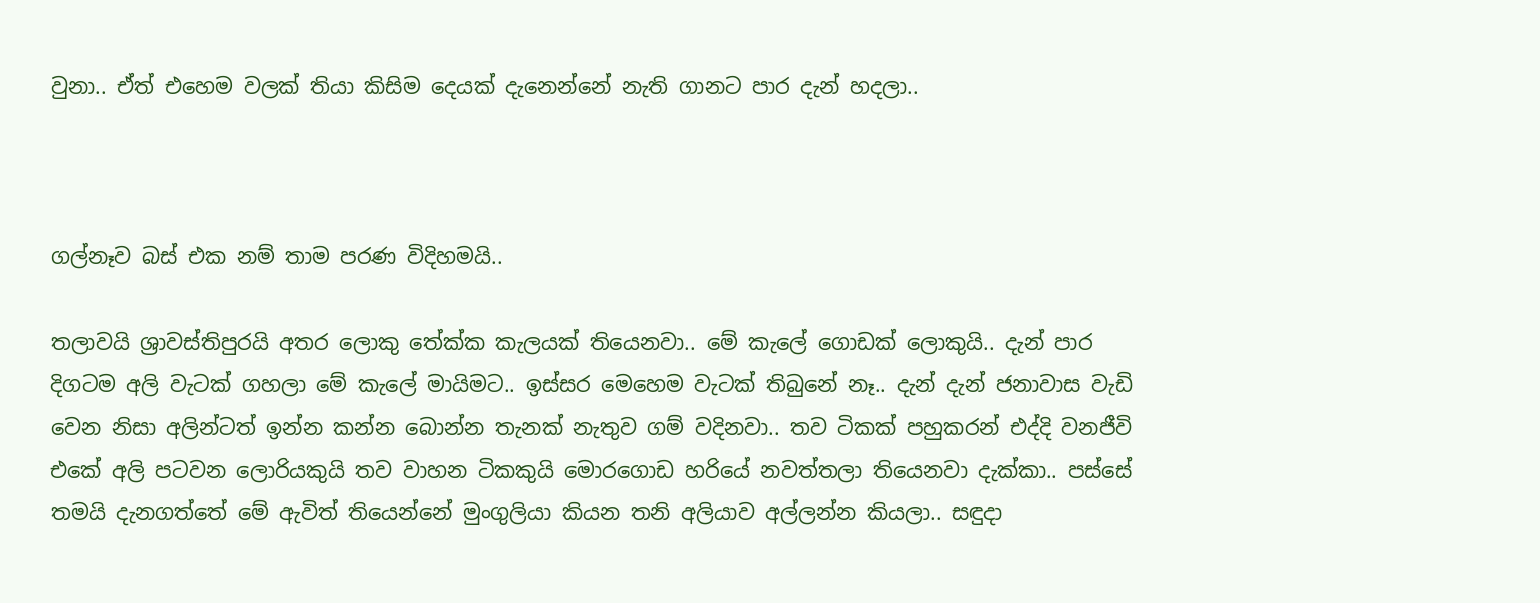වුනා.. ඒත් එහෙම වලක් තියා කිසිම දෙයක් දැනෙන්නේ නැති ගානට පාර දැන් හදලා..



ගල්නෑව බස් එක නම් තාම පරණ විදිහමයි..

තලාවයි ශ්‍රාවස්තිපුරයි අතර ලොකු තේක්ක කැලයක් තියෙනවා.. මේ කැලේ ගොඩක් ලොකුයි.. දැන් පාර දිගටම අලි වැටක් ගහලා මේ කැලේ මායිමට.. ඉස්සර මෙහෙම වැටක් තිබුනේ නෑ.. දැන් දැන් ජනාවාස වැඩි වෙන නිසා අලින්ටත් ඉන්න කන්න බොන්න තැනක් නැතුව ගම් වදිනවා.. තව ටිකක් පහුකරන් එද්දි වනජීවි එකේ අලි පටවන ලොරියකුයි තව වාහන ටිකකුයි මොරගොඩ හරියේ නවත්තලා තියෙනවා දැක්කා.. පස්සේ තමයි දැනගත්තේ මේ ඇවිත් තියෙන්නේ මුංගුලියා කියන තනි අලියාව අල්ලන්න කියලා.. සඳුදා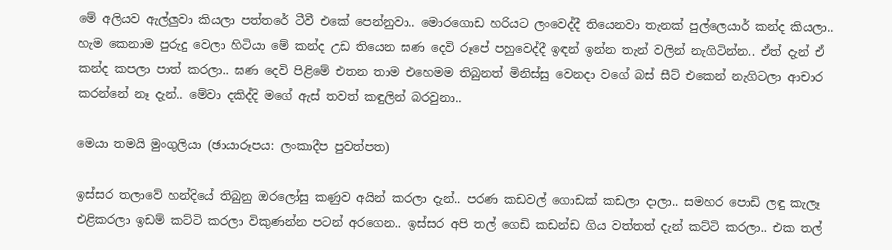මේ අලියව ඇල්ලුවා කියලා පත්තරේ ටීවී එකේ පෙන්නුවා.. මොරගොඩ හරියට ලංවෙද්දී තියෙනවා තැනක් පුල්ලෙයාර් කන්ද කියලා.. හැම කෙනාම පුරුදු වෙලා හිටියා මේ කන්ද උඩ තියෙන ඝණ දෙවි රූපේ පහුවෙද්දී ඉඳන් ඉන්න තැන් වලින් නැගිටින්න.. ඒත් දැන් ඒ කන්ද කපලා පාත් කරලා.. ඝණ දෙවි පිළිමේ එතන තාම එහෙමම තිබුනත් මිනිස්සු වෙනදා වගේ බස් සීට් එකෙන් නැගිටලා ආචාර කරන්නේ නෑ දැන්.. මේවා දකිද්දි මගේ ඇස් තවත් කඳුලින් බරවුනා..

මෙයා තමයි මුංගුලියා (ඡායාරූපය: ලංකාදීප පුවත්පත)

ඉස්සර තලාවේ හන්දියේ තිබුනු ඔරලෝසු කණුව අයින් කරලා දැන්.. පරණ කඩවල් ගොඩක් කඩලා දාලා.. සමහර පොඩි ලඳු කැලෑ එළිකරලා ඉඩම් කට්ටි කරලා විකුණන්න පටන් අරගෙන.. ඉස්සර අපි තල් ගෙඩි කඩන්ඩ ගිය වත්තත් දැන් කට්ටි කරලා.. එක තල්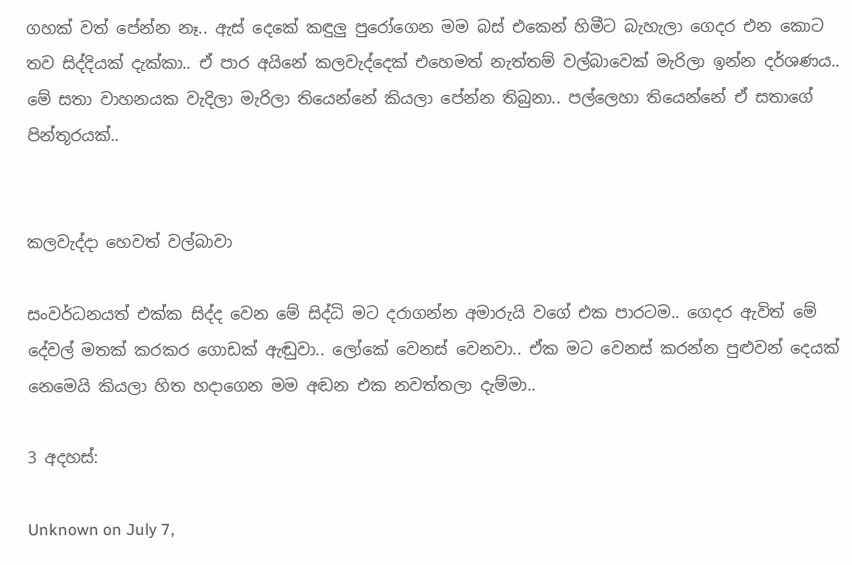ගහක් වත් පේන්න නෑ.. ඇස් දෙකේ කඳුලු පුරෝගෙන මම බස් එකෙන් හිමීට බැහැලා ගෙදර එන කොට තව සිද්දියක් දැක්කා.. ඒ පාර අයිනේ කලවැද්දෙක් එහෙමත් නැත්තම් වල්බාවෙක් මැරිලා ඉන්න දර්ශණය.. මේ සතා වාහනයක වැදිලා මැරිලා තියෙන්නේ කියලා පේන්න තිබුනා.. පල්ලෙහා තියෙන්නේ ඒ සතාගේ පින්තූරයක්..


කලවැද්දා හෙවත් වල්බාවා

සංවර්ධනයත් එක්ක සිද්ද වෙන මේ සිද්ධි මට දරාගන්න අමාරුයි වගේ එක පාරටම.. ගෙදර ඇවිත් මේ දේවල් මතක් කරකර ගොඩක් ඇඬුවා.. ලෝකේ වෙනස් වෙනවා.. ඒක මට වෙනස් කරන්න පුළුවන් දෙයක් නෙමෙයි කියලා හිත හදාගෙන මම අඬන එක නවත්තලා දැම්මා..

3 අදහස්:

Unknown on July 7,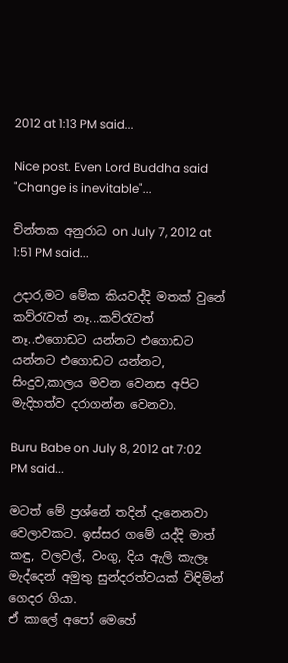2012 at 1:13 PM said...

Nice post. Even Lord Buddha said "Change is inevitable"...

චින්තක අනුරාධ on July 7, 2012 at 1:51 PM said...

උදාර,මට මේක කියවද්දි මතක් වුනේ කව්රැවත් නෑ...කව්රැවත් නෑ..එගොඩට යන්නට එගොඩට යන්නට එගොඩට යන්නට, සිංදුව,කාලය මවන වෙනස අපිට මැදිහත්ව දරාගන්න වෙනවා.

Buru Babe on July 8, 2012 at 7:02 PM said...

මටත් මේ ප්‍රශ්නේ තදින් දැනෙනවා වෙලාවකට. ඉස්සර ගමේ යද්දි මාත් කඳු, වලවල්, වංගු, දිය ඇලි කැලෑ මැද්දෙන් අමුතු සුන්දරත්වයක් විඳිමින් ගෙදර ගියා.
ඒ කාලේ අපෝ මෙහේ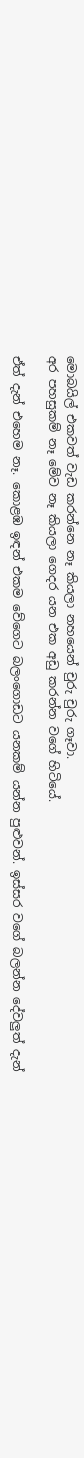මොබයිල් එකවත් වැඩ කරන්නෙ නෑ කියලා නහයෙන් චුරු චුරු ගෑවා.
අර පහසුකම් නෑ මේව නෑ කියලා ගෙදර යන එක අඩු කරන්න වගේ හිටියේ.

ඒත් දැන් එහෙම නෑ. කොළඹ ඉඳන් එකම වේගෙට බලංගොඩට යනකම් යන්න පුළුවන්. ඉස්සර වගේ බලන්න දේවලුත් දැන්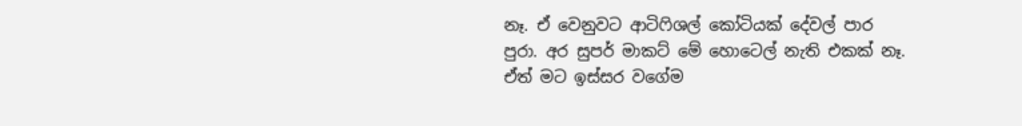නෑ. ඒ වෙනුවට ආටිෆිශල් කෝටියක් දේවල් පාර පුරා. අර සුපර් මාකට් මේ හොටෙල් නැති එකක් නෑ. ඒත් මට ඉස්සර වගේම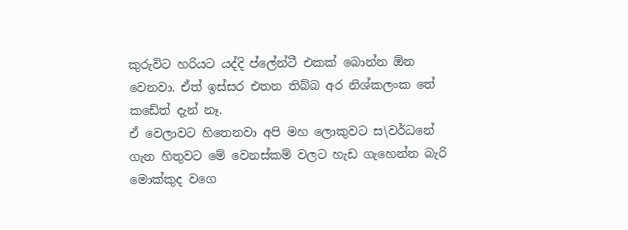කුරුවිට හරියට යද්දි ප්ලේන්ටී එකක් බොන්න ඕන වෙනවා. ඒත් ඉස්සර එතන තිබ්බ අර නිශ්කලංක තේ කඩේත් දැන් නෑ.
ඒ වෙලාවට හිතෙනවා අපි මහ ලොකුවට ස\වර්ධනේ ගැන හිතුවට මේ වෙනස්කම් වලට හැඩ ගැහෙන්න බැරි මොක්කුද වගෙ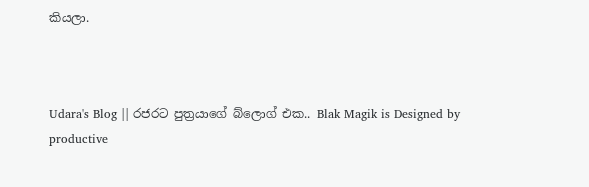කියලා.



Udara's Blog || රජරට පුත්‍රයාගේ බ්ලොග් එක.. Blak Magik is Designed by productive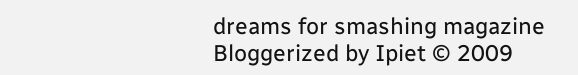dreams for smashing magazine Bloggerized by Ipiet © 2009